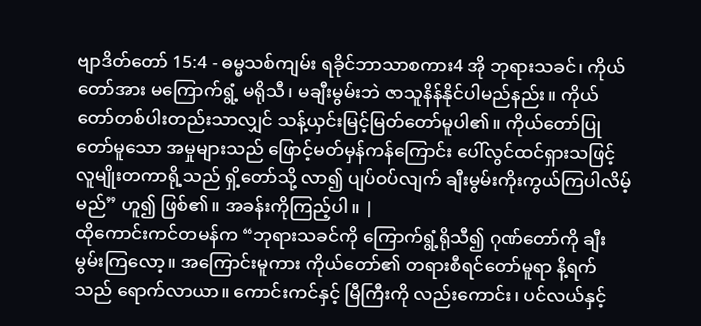ဗျာဒိတ်တော် 15:4 - ဓမ္မသစ်ကျမ်း ရခိုင်ဘာသာစကား4 အို ဘုရားသခင်၊ ကိုယ်တော်အား မကြောက်ရွံ့ မရိုသီ၊ မချီးမွမ်းဘဲ ဇာသူနိန်နိုင်ပါမည်နည်း။ ကိုယ်တော်တစ်ပါးတည်းသာလျှင် သန့်ယှင်းမြင့်မြတ်တော်မူပါ၏။ ကိုယ်တော်ပြုတော်မူသော အမှုများသည် ဖြောင့်မတ်မှန်ကန်ကြောင်း ပေါ်လွင်ထင်ရှားသဖြင့် လူမျိုးတကာရို့သည် ရှိ့တော်သို့ လာ၍ ပျပ်ဝပ်လျက် ချီးမွမ်းကိုးကွယ်ကြပါလိမ့်မည်” ဟူ၍ ဖြစ်၏။ အခန်းကိုကြည့်ပါ။ |
ထိုကောင်းကင်တမန်က “ဘုရားသခင်ကို ကြောက်ရွံ့ရိုသီ၍ ဂုဏ်တော်ကို ချီးမွမ်းကြလော့။ အကြောင်းမူကား ကိုယ်တော်၏ တရားစီရင်တော်မူရာ နိ့ရက်သည် ရောက်လာယာ။ ကောင်းကင်နှင့် မြီကြီးကို လည်းကောင်း၊ ပင်လယ်နှင့်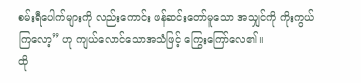စမ်းရီပေါက်များကို လည်းကောင်း ဖန်ဆင်းတော်မူသော အသျှင်ကို ကိုးကွယ်ကြလော့” ဟု ကျယ်လောင်သောအသံဖြင့် ကြွေးကြော်လေ၏။
ထို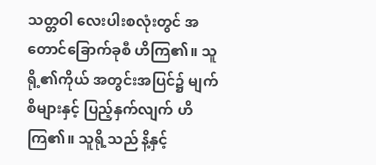သတ္တဝါ လေးပါးစလုံးတွင် အတောင်ခြောက်ခုစီ ဟိကြ၏။ သူရို့၏ကိုယ် အတွင်းအပြင်၌ မျက်စိများနှင့် ပြည့်နှက်လျက် ဟိကြ၏။ သူရို့သည် နိ့နှင့်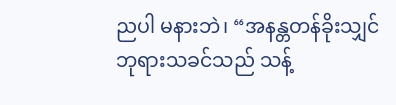ညပါ မနားဘဲ၊ “အနန္တတန်ခိုးသျှင် ဘုရားသခင်သည် သန့်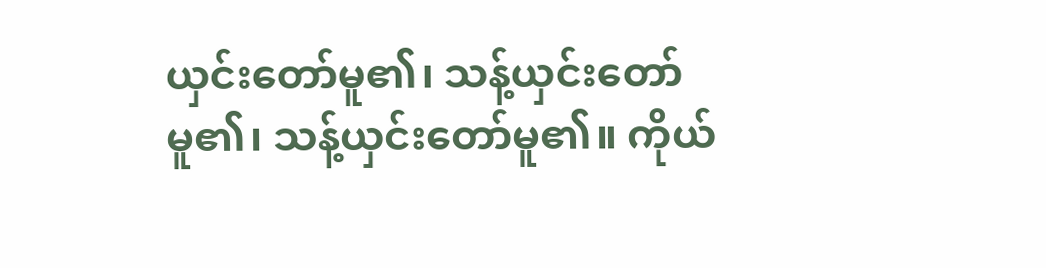ယှင်းတော်မူ၏၊ သန့်ယှင်းတော်မူ၏၊ သန့်ယှင်းတော်မူ၏။ ကိုယ်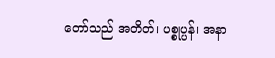တော်သည် အတိတ်၊ ပစ္စုပ္ပန်၊ အနာ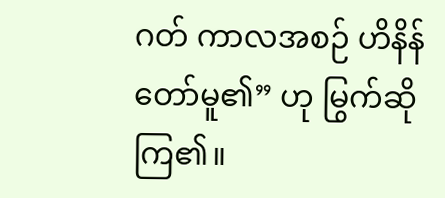ဂတ် ကာလအစဉ် ဟိနိန်တော်မူ၏” ဟု မြွက်ဆိုကြ၏။